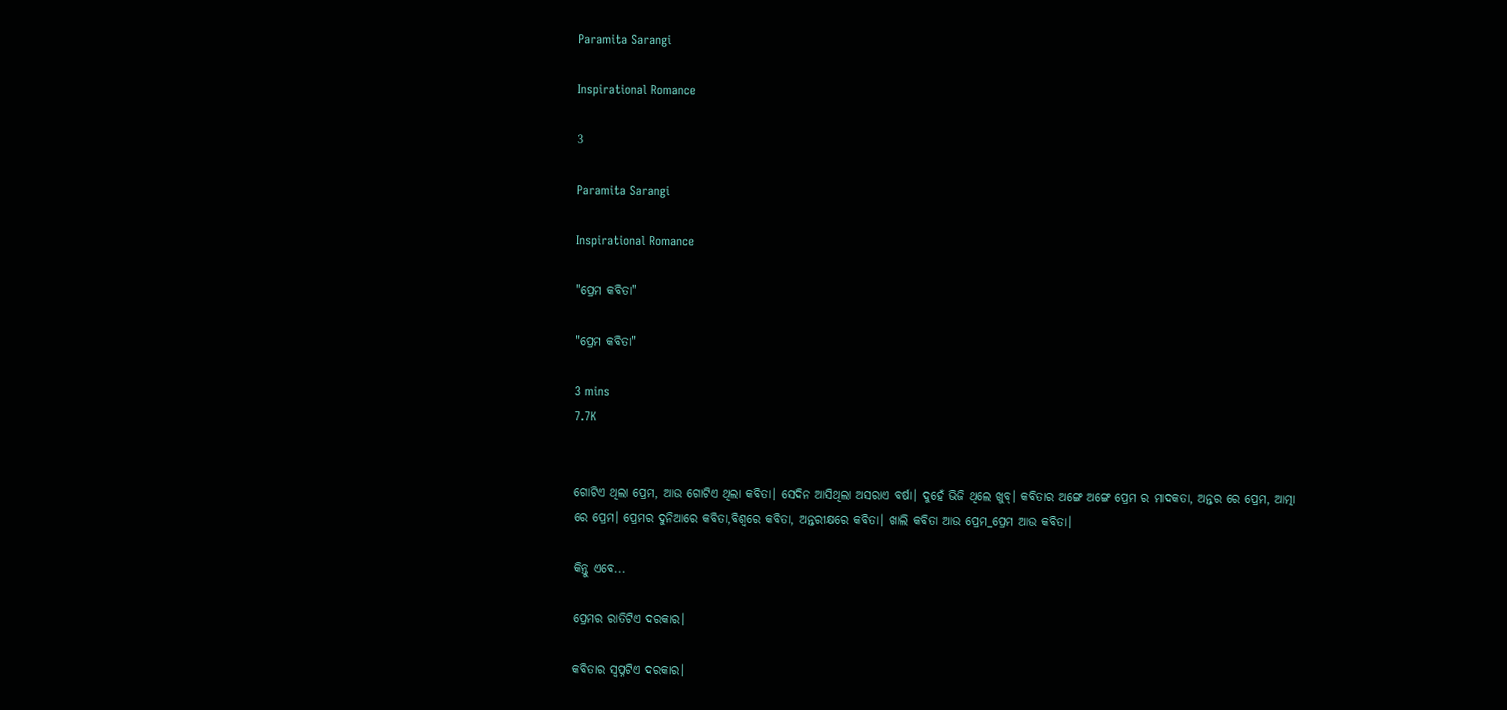Paramita Sarangi

Inspirational Romance

3

Paramita Sarangi

Inspirational Romance

"ପ୍ରେମ କବିତା"

"ପ୍ରେମ କବିତା"

3 mins
7.7K


ଗୋଟିଏ ଥିଲା ପ୍ରେମ, ଆଉ ଗୋଟିଏ ଥିଲା କବିତା। ସେଦିନ ଆସିଥିଲା ଅସରାଏ ବର୍ଷା। ଦୁହେଁ ଭିଜି ଥିଲେ ଖୁବ୍। କବିତାର ଅଙ୍ଗେ ଅଙ୍ଗେ ପ୍ରେମ ର ମାଦକତା, ଅନ୍ତର ରେ ପ୍ରେମ, ଆତ୍ମା ରେ ପ୍ରେମ। ପ୍ରେମର ଦୁନିଆରେ କବିତା,ବିଶ୍ବରେ କବିତା, ଅନ୍ତରୀକ୍ଷରେ କବିତା। ଖାଲି କବିତା ଆଉ ପ୍ରେମ_ପ୍ରେମ ଆଉ କବିତା।

କିନ୍ତୁ ଏବେ...

ପ୍ରେମର ରାତିଟିଏ ଦରକାର।

କବିତାର ସ୍ବପ୍ନଟିଏ ଦରକାର।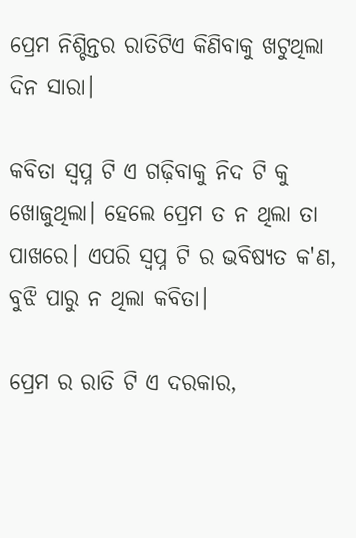ପ୍ରେମ ନିଶ୍ଚିନ୍ତର ରାତିଟିଏ କିଣିବାକୁ ଖଟୁଥିଲା ଦିନ ସାରା।

କବିତା ସ୍ବପ୍ନ ଟି ଏ ଗଢ଼ିବାକୁ ନିଦ ଟି କୁ ଖୋଜୁଥିଲା। ହେଲେ ପ୍ରେମ ତ ନ ଥିଲା ତା ପାଖରେ। ଏପରି ସ୍ବପ୍ନ ଟି ର ଭବିଷ୍ୟତ କ'ଣ, ବୁଝି ପାରୁ ନ ଥିଲା କବିତା।

ପ୍ରେମ ର ରାତି ଟି ଏ ଦରକାର,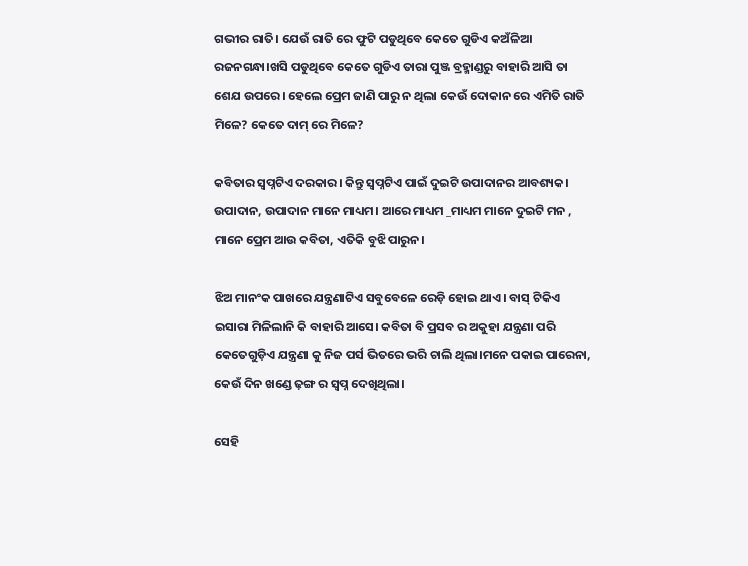ଗଭୀର ରାତି। ଯେଉଁ ରାତି ରେ ଫୁଟି ପଡୁଥିବେ କେତେ ଗୁଡିଏ କଅଁଳିଆ ରଜନଗନ୍ଧା।ଖସି ପଡୁଥିବେ କେତେ ଗୁଡିଏ ତାରା ପୁଞ୍ଜ ବ୍ରହ୍ମାଣ୍ଡରୁ ବାହାରି ଆସି ତା ଶେଯ ଉପରେ। ହେଲେ ପ୍ରେମ ଜାଣି ପାରୁ ନ ଥିଲା କେଉଁ ଦୋକାନ ରେ ଏମିତି ରାତି ମିଳେ? କେତେ ଦାମ୍ ରେ ମିଳେ?

କବିତାର ସ୍ବପ୍ନଟିଏ ଦରକାର। କିନ୍ତୁ ସ୍ଵପ୍ନଟିଏ ପାଇଁ ଦୁଇଟି ଉପାଦାନର ଆବଶ୍ୟକ। ଉପାଦାନ, ଉପାଦାନ ମାନେ ମାଧ୍ୟମ। ଆରେ ମାଧ୍ୟମ _ମାଧ୍ୟମ ମାନେ ଦୁଇଟି ମନ , ମାନେ ପ୍ରେମ ଆଉ କବିତା, ଏତିକି ବୁଝି ପାରୁନ।

ଝିଅ ମାନଂକ ପାଖରେ ଯନ୍ତ୍ରଣାଟିଏ ସବୁବେଳେ ରେଡ଼ି ହୋଇ ଥାଏ। ବାସ୍ ଟିକିଏ ଇସାରା ମିଳିଲାନି କି ବାହାରି ଆସେ। କବିତା ବି ପ୍ରସବ ର ଅକୁହା ଯନ୍ତ୍ରଣା ପରି କେତେଗୁଡ଼ିଏ ଯନ୍ତ୍ରଣା କୁ ନିଜ ପର୍ସ ଭିତରେ ଭରି ଚାଲି ଥିଲା।ମନେ ପକାଇ ପାରେନା, କେଉଁ ଦିନ ଖଣ୍ଡେ ଢ଼ଙ୍ଗ ର ସ୍ବପ୍ନ ଦେଖିଥିଲା।

ସେହି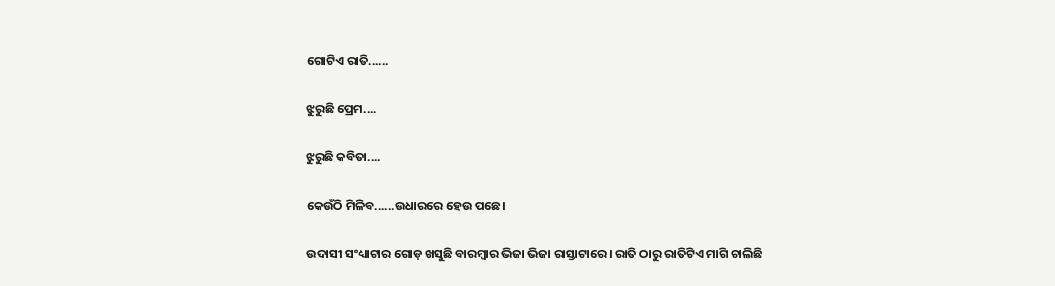ଗୋଟିଏ ରାତି......

ଝୁରୁଛି ପ୍ରେମ....

ଝୁରୁଛି କବିତା....

କେଉଁଠି ମିଳିବ......ଉଧାରରେ ହେଉ ପଛେ।

ଉଦାସୀ ସଂଧ୍ୟାଟାର ଗୋଡ଼ ଖସୁଛି ବାରମ୍ବାର ଭିଜା ଭିଜା ରାସ୍ତାଟାରେ। ରାତି ଠାରୁ ରାତିଟିଏ ମାଗି ଚାଲିଛି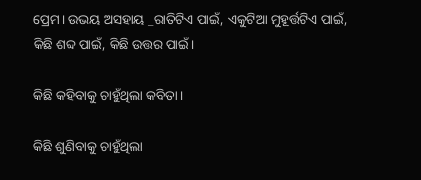ପ୍ରେମ। ଉଭୟ ଅସହାୟ _ରାତିଟିଏ ପାଇଁ, ଏକୁଟିଆ ମୁହୂର୍ତ୍ତଟିଏ ପାଇଁ, କିଛି ଶବ୍ଦ ପାଇଁ, କିଛି ଉତ୍ତର ପାଇଁ।

କିଛି କହିବାକୁ ଚାହୁଁଥିଲା କବିତା।

କିଛି ଶୁଣିବାକୁ ଚାହୁଁଥିଲା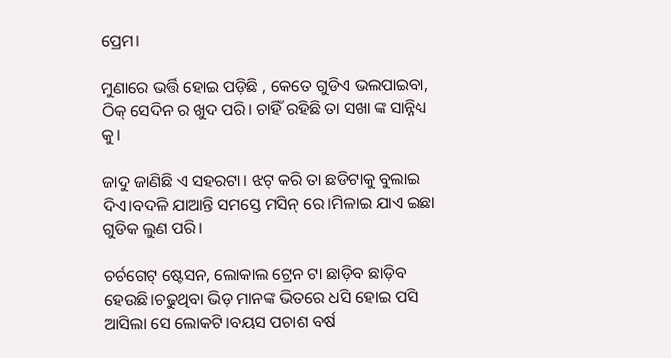ପ୍ରେମ।

ମୁଣାରେ ଭର୍ତ୍ତି ହୋଇ ପଡ଼ିଛି , କେତେ ଗୁଡିଏ ଭଲପାଇବା, ଠିକ୍ ସେଦିନ ର ଖୁଦ ପରି। ଚାହିଁ ରହିଛି ତା ସଖା ଙ୍କ ସାନ୍ନିଧ୍ୟ କୁ।

ଜାଦୁ ଜାଣିଛି ଏ ସହରଟା। ଝଟ୍ କରି ତା ଛଡିଟାକୁ ବୁଲାଇ ଦିଏ।ବଦଳି ଯାଆନ୍ତି ସମସ୍ତେ ମସିନ୍ ରେ।ମିଳାଇ ଯାଏ ଇଛା ଗୁଡିକ ଲୁଣ ପରି।

ଚର୍ଚଗେଟ୍ ଷ୍ଟେସନ, ଲୋକାଲ ଟ୍ରେନ ଟା ଛାଡ଼ିବ ଛାଡ଼ିବ ହେଉଛି।ଚଢୁଥିବା ଭିଡ଼ ମାନଙ୍କ ଭିତରେ ଧସି ହୋଇ ପସି ଆସିଲା ସେ ଲୋକଟି।ବୟସ ପଚାଶ ବର୍ଷ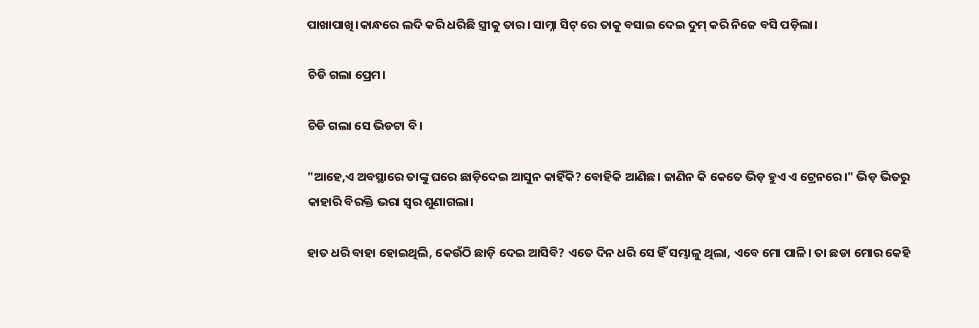ପାଖାପାଖି।କାନ୍ଧରେ ଲଦି କରି ଧରିଛି ସ୍ତ୍ରୀକୁ ତାର। ସାମ୍ନା ସିଟ୍ ରେ ତାକୁ ବସାଇ ଦେଇ ଦୁମ୍ କରି ନିଜେ ବସି ପଡ଼ିଲା।

ଚିଡି ଗଲା ପ୍ରେମ।

ଚିଡି ଗଲା ସେ ଭିଡଟା ବି।

"ଆହେ,ଏ ଅବସ୍ଥାରେ ତାଙ୍କୁ ଘରେ ଛାଡ଼ିଦେଇ ଆସୁନ କାହିଁକି? ବୋହିକି ଆଣିଛ। ଜାଣିନ କି କେତେ ଭିଡ଼ ହୁଏ ଏ ଟ୍ରେନରେ।" ଭିଡ଼ ଭିତରୁ କାହାରି ବିରକ୍ତି ଭରା ସ୍ବର ଶୁଣାଗଲା।

ହାତ ଧରି ବାହା ହୋଇଥିଲି, କେଉଁଠି ଛାଡ଼ି ଦେଇ ଆସିବି? ଏତେ ଦିନ ଧରି ସେ ହିଁ ସମ୍ଭାଳୁ ଥିଲା, ଏବେ ମୋ ପାଳି। ତା ଛଡା ମୋର କେହି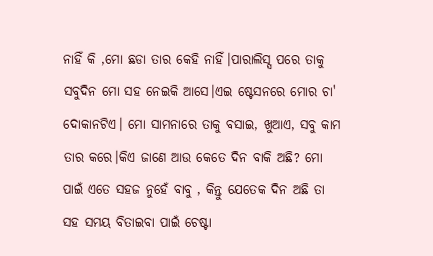ନାହିଁ କି ,ମୋ ଛଡା ତାର କେହି ନାହିଁ।ପାରାଲିସ୍ସ ପରେ ତାକୁ ସବୁଦିନ ମୋ ସହ ନେଇକି ଆସେ।ଏଇ ଷ୍ଟେସନରେ ମୋର ଚା' ଦୋକାନଟିଏ। ମୋ ସାମନାରେ ତାକୁ ବସାଇ, ଖୁଆଏ, ସବୁ କାମ ତାର କରେ।କିଏ ଜାଣେ ଆଉ କେତେ ଦିନ ବାକି ଅଛି? ମୋ ପାଇଁ ଏତେ ସହଜ ନୁହେଁ ବାବୁ , କିନ୍ତୁ ଯେତେକ ଦିନ ଅଛି ତା ସହ ସମୟ ବିତାଇବା ପାଇଁ ଚେଷ୍ଟା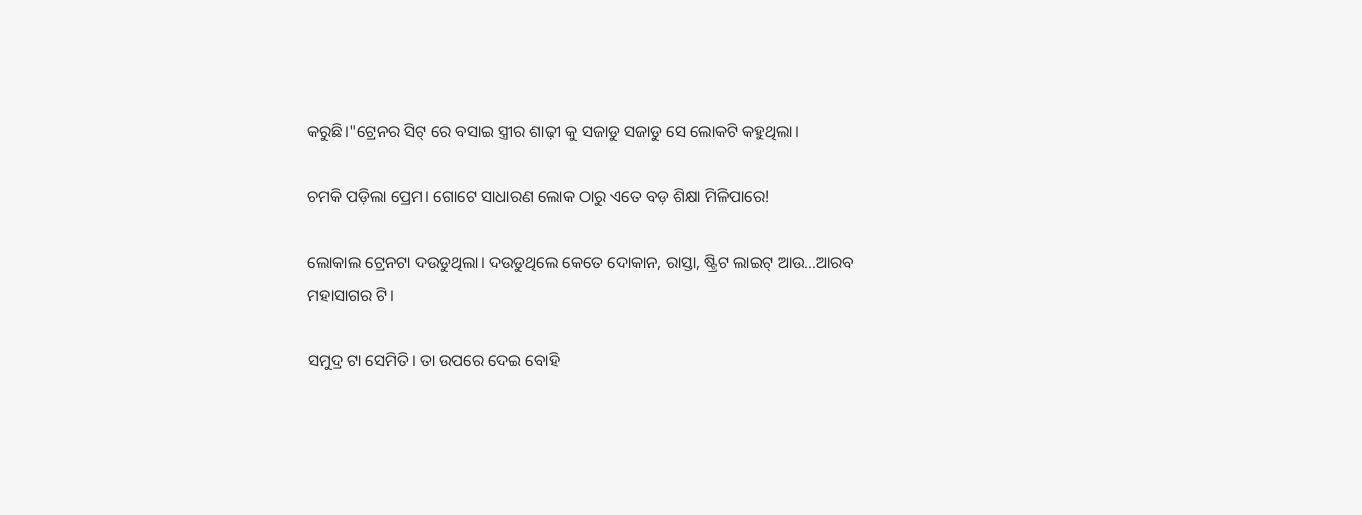କରୁଛି।"ଟ୍ରେନର ସିଟ୍ ରେ ବସାଇ ସ୍ତ୍ରୀର ଶାଢ଼ୀ କୁ ସଜାଡୁ ସଜାଡୁ ସେ ଲୋକଟି କହୁଥିଲା।

ଚମକି ପଡ଼ିଲା ପ୍ରେମ। ଗୋଟେ ସାଧାରଣ ଲୋକ ଠାରୁ ଏତେ ବଡ଼ ଶିକ୍ଷା ମିଳିପାରେ!

ଲୋକାଲ ଟ୍ରେନଟା ଦଉଡୁଥିଲା। ଦଉଡୁଥିଲେ କେତେ ଦୋକାନ, ରାସ୍ତା, ଷ୍ଟ୍ରିଟ ଲାଇଟ୍ ଆଉ...ଆରବ‌ ମହାସାଗର ଟି।

ସମୁଦ୍ର ଟା ସେମିତି। ତା ଉପରେ ଦେଇ ବୋହି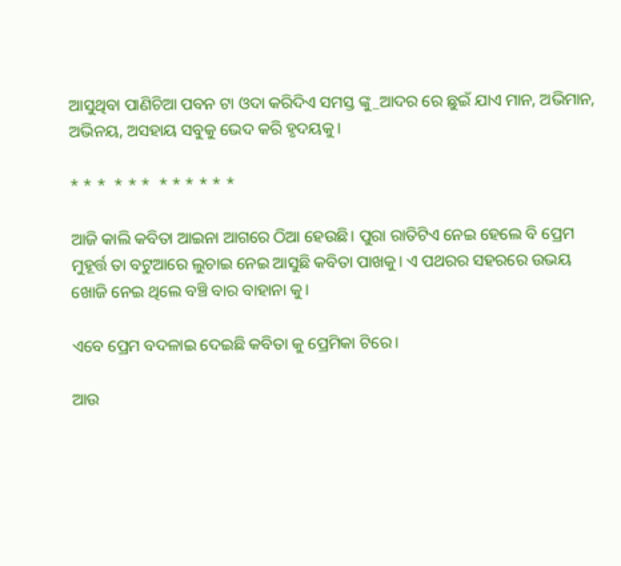ଆସୁଥିବା ପାଣିଚିଆ ପବନ ଟା ଓଦା କରିଦିଏ ସମସ୍ତ ଙ୍କୁ_ଆଦର ରେ ଛୁଇଁ ଯାଏ ମାନ, ଅଭିମାନ, ଅଭିନୟ, ଅସହାୟ ସବୁକୁ ଭେଦ କରି ହୃଦୟକୁ।

* * *  * * *  * * * * * *

ଆଜି କାଲି କବିତା ଆଇନା ଆଗରେ ଠିଆ ହେଉଛି। ପୁରା ରାତିଟିଏ ନେଇ ହେଲେ ବି ପ୍ରେମ ମୁହୂର୍ତ୍ତ ତା ବଟୁଆରେ ଲୁଚାଇ ନେଇ ଆସୁଛି କବିତା ପାଖକୁ। ଏ ପଥରର ସହରରେ ଉଭୟ ଖୋଜି ନେଇ ଥିଲେ ବଞ୍ଚି ବାର ବାହାନା କୁ।

ଏବେ ପ୍ରେମ ବଦଳାଇ ଦେଇଛି କବିତା କୁ ପ୍ରେମିକା ଟିରେ।

ଆଉ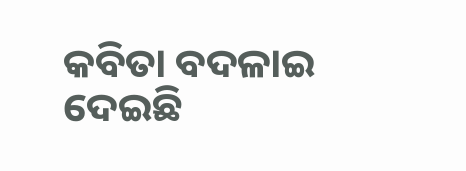କବିତା ବଦଳାଇ ଦେଇଛି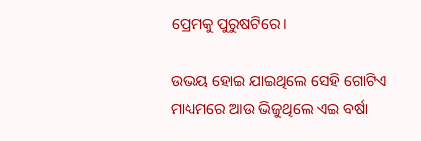ପ୍ରେମକୁ ପୁରୁଷଟିରେ।

ଉଭୟ ହୋଇ ଯାଇଥିଲେ ସେହି ଗୋଟିଏ ମାଧ୍ୟମରେ ଆଉ ଭିଜୁଥିଲେ ଏଇ ବର୍ଷା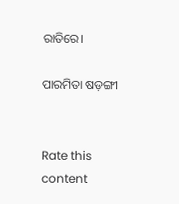ରାତିରେ।

ପାରମିତା ଷଡ଼ଙ୍ଗୀ


Rate this content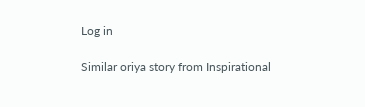Log in

Similar oriya story from Inspirational